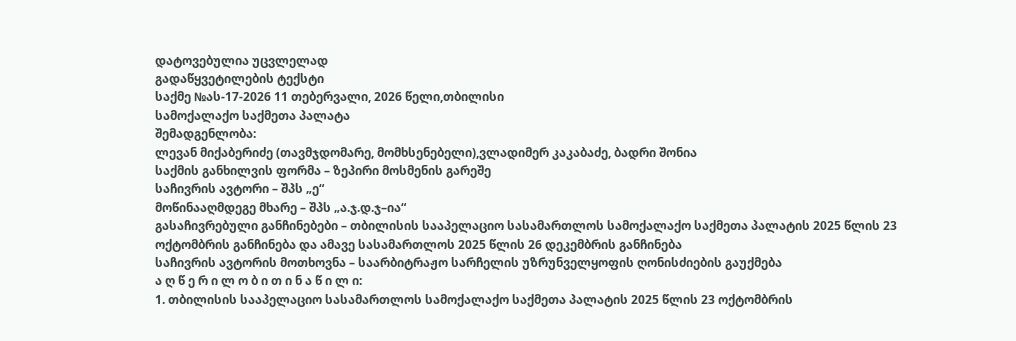დატოვებულია უცვლელად
გადაწყვეტილების ტექსტი
საქმე №ას-17-2026 11 თებერვალი, 2026 წელი,თბილისი
სამოქალაქო საქმეთა პალატა
შემადგენლობა:
ლევან მიქაბერიძე (თავმჯდომარე, მომხსენებელი),ვლადიმერ კაკაბაძე, ბადრი შონია
საქმის განხილვის ფორმა – ზეპირი მოსმენის გარეშე
საჩივრის ავტორი – შპს „ე“
მოწინააღმდეგე მხარე – შპს „ა.ჯ.დ.ჯ–ია“
გასაჩივრებული განჩინებები – თბილისის სააპელაციო სასამართლოს სამოქალაქო საქმეთა პალატის 2025 წლის 23 ოქტომბრის განჩინება და ამავე სასამართლოს 2025 წლის 26 დეკემბრის განჩინება
საჩივრის ავტორის მოთხოვნა – საარბიტრაჟო სარჩელის უზრუნველყოფის ღონისძიების გაუქმება
ა ღ წ ე რ ი ლ ო ბ ი თ ი ნ ა წ ი ლ ი:
1. თბილისის სააპელაციო სასამართლოს სამოქალაქო საქმეთა პალატის 2025 წლის 23 ოქტომბრის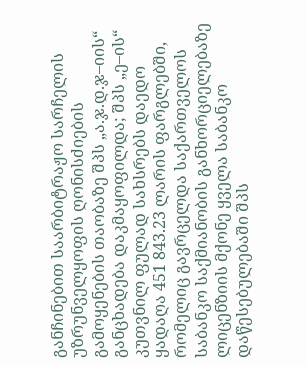განჩინებით საარბიტრაჟო სარჩელის უზრუნველყოფის ღონისძიების გამოყენების თაობაზე შპს „ა.ჯ.დ.ჯ–იის“ განცხადება დაკმაყოფილდა; შპს „ე–ის“ კუთვნილ ფულად სახსრებს დაედო ყადაღა 451 843.23 ლარის ფარგლებში, რომელიც გავრცელდა საქართველოს საბანკო საქმიანობის განხორციელებაზე ლიცენზიის მქონე ყველა საბანკო დაწესებულებაში შპს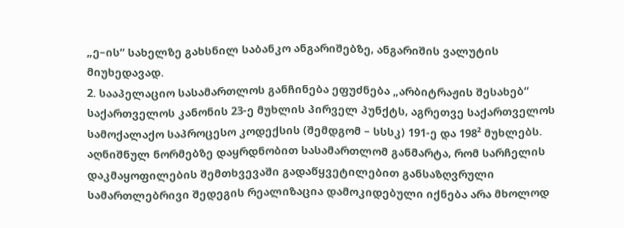„ე–ის“ სახელზე გახსნილ საბანკო ანგარიშებზე, ანგარიშის ვალუტის მიუხედავად.
2. სააპელაციო სასამართლოს განჩინება ეფუძნება „არბიტრაჟის შესახებ“ საქართველოს კანონის 23-ე მუხლის პირველ პუნქტს, აგრეთვე საქართველოს სამოქალაქო საპროცესო კოდექსის (შემდგომ – სსსკ) 191-ე და 198² მუხლებს. აღნიშნულ ნორმებზე დაყრდნობით სასამართლომ განმარტა, რომ სარჩელის დაკმაყოფილების შემთხვევაში გადაწყვეტილებით განსაზღვრული სამართლებრივი შედეგის რეალიზაცია დამოკიდებული იქნება არა მხოლოდ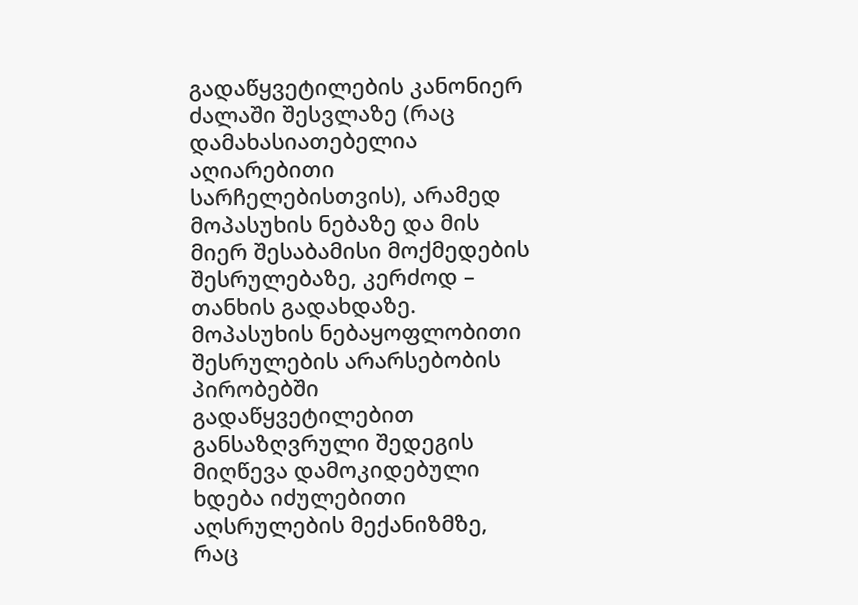გადაწყვეტილების კანონიერ ძალაში შესვლაზე (რაც დამახასიათებელია აღიარებითი სარჩელებისთვის), არამედ მოპასუხის ნებაზე და მის მიერ შესაბამისი მოქმედების შესრულებაზე, კერძოდ – თანხის გადახდაზე. მოპასუხის ნებაყოფლობითი შესრულების არარსებობის პირობებში გადაწყვეტილებით განსაზღვრული შედეგის მიღწევა დამოკიდებული ხდება იძულებითი აღსრულების მექანიზმზე, რაც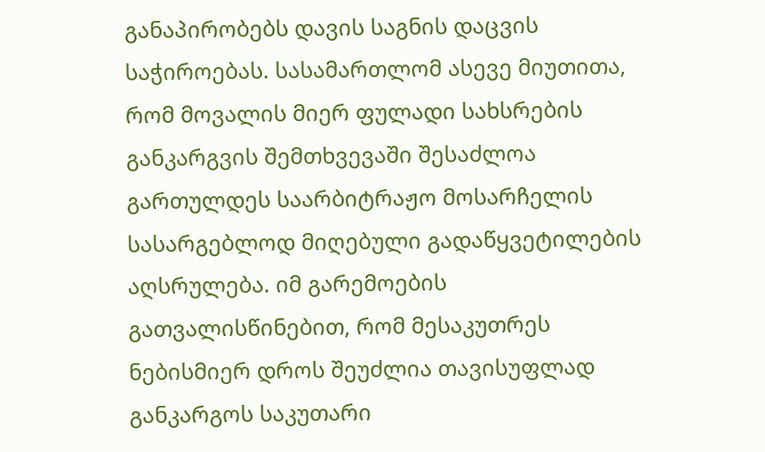განაპირობებს დავის საგნის დაცვის საჭიროებას. სასამართლომ ასევე მიუთითა, რომ მოვალის მიერ ფულადი სახსრების განკარგვის შემთხვევაში შესაძლოა გართულდეს საარბიტრაჟო მოსარჩელის სასარგებლოდ მიღებული გადაწყვეტილების აღსრულება. იმ გარემოების გათვალისწინებით, რომ მესაკუთრეს ნებისმიერ დროს შეუძლია თავისუფლად განკარგოს საკუთარი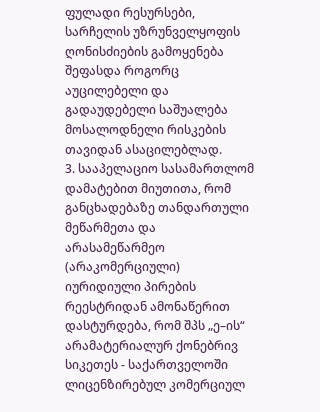ფულადი რესურსები, სარჩელის უზრუნველყოფის ღონისძიების გამოყენება შეფასდა როგორც აუცილებელი და გადაუდებელი საშუალება მოსალოდნელი რისკების თავიდან ასაცილებლად.
3. სააპელაციო სასამართლომ დამატებით მიუთითა, რომ განცხადებაზე თანდართული მეწარმეთა და არასამეწარმეო (არაკომერციული) იურიდიული პირების რეესტრიდან ამონაწერით დასტურდება, რომ შპს „ე–ის“ არამატერიალურ ქონებრივ სიკეთეს - საქართველოში ლიცენზირებულ კომერციულ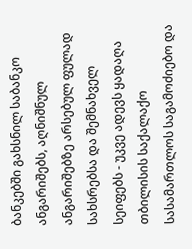ბანკებში გახსნილ საბანკო ანგარიშებს, აღნიშნულ ანგარიშებზე არსებულ ფულად სახსრებსა და შემნახველ სეიფებს - უკვე ადევს ყადაღა თბილისის საქალაქო სასამართლოს საგამოძიებო და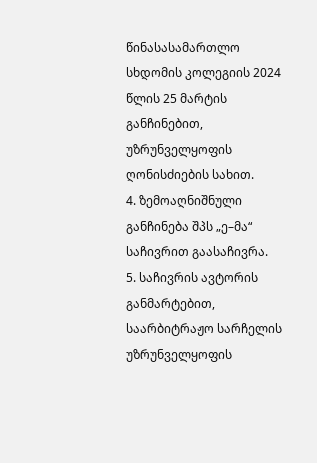წინასასამართლო სხდომის კოლეგიის 2024 წლის 25 მარტის განჩინებით, უზრუნველყოფის ღონისძიების სახით.
4. ზემოაღნიშნული განჩინება შპს „ე–მა“ საჩივრით გაასაჩივრა.
5. საჩივრის ავტორის განმარტებით, საარბიტრაჟო სარჩელის უზრუნველყოფის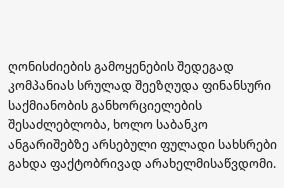ღონისძიების გამოყენების შედეგად კომპანიას სრულად შეეზღუდა ფინანსური საქმიანობის განხორციელების შესაძლებლობა, ხოლო საბანკო ანგარიშებზე არსებული ფულადი სახსრები გახდა ფაქტობრივად არახელმისაწვდომი.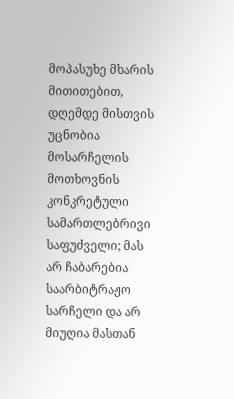მოპასუხე მხარის მითითებით, დღემდე მისთვის უცნობია მოსარჩელის მოთხოვნის კონკრეტული სამართლებრივი საფუძველი; მას არ ჩაბარებია საარბიტრაჟო სარჩელი და არ მიუღია მასთან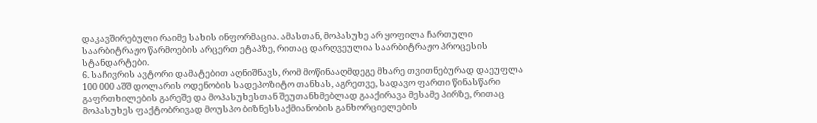დაკავშირებული რაიმე სახის ინფორმაცია. ამასთან, მოპასუხე არ ყოფილა ჩართული საარბიტრაჟო წარმოების არცერთ ეტაპზე, რითაც დარღვეულია საარბიტრაჟო პროცესის სტანდარტები.
6. საჩივრის ავტორი დამატებით აღნიშნავს, რომ მოწინააღმდეგე მხარე თვითნებურად დაეუფლა 100 000 აშშ დოლარის ოდენობის სადეპოზიტო თანხას, აგრეთვე, სადავო ფართი წინასწარი გაფრთხილების გარეშე და მოპასუხესთან შეუთანხმებლად გააქირავა მესამე პირზე, რითაც მოპასუხეს ფაქტობრივად მოუსპო ბიზნესსაქმიანობის განხორციელების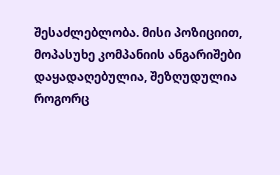შესაძლებლობა. მისი პოზიციით, მოპასუხე კომპანიის ანგარიშები დაყადაღებულია, შეზღუდულია როგორც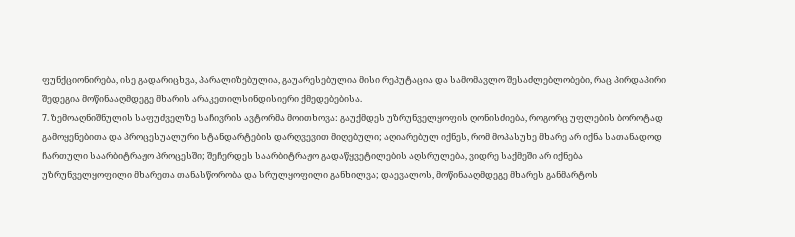ფუნქციონირება, ისე გადარიცხვა, პარალიზებულია, გაუარესებულია მისი რეპუტაცია და სამომავლო შესაძლებლობები, რაც პირდაპირი შედეგია მოწინააღმდეგე მხარის არაკეთილსინდისიერი ქმედებებისა.
7. ზემოაღნიშნულის საფუძველზე საჩივრის ავტორმა მოითხოვა: გაუქმდეს უზრუნველყოფის ღონისძიება, როგორც უფლების ბოროტად გამოყენებითა და პროცესუალური სტანდარტების დარღვევით მიღებული; აღიარებულ იქნეს, რომ მოპასუხე მხარე არ იქნა სათანადოდ ჩართული საარბიტრაჟო პროცესში; შეჩერდეს საარბიტრაჟო გადაწყვეტილების აღსრულება, ვიდრე საქმეში არ იქნება უზრუნველყოფილი მხარეთა თანასწორობა და სრულყოფილი განხილვა; დაევალოს, მოწინააღმდეგე მხარეს განმარტოს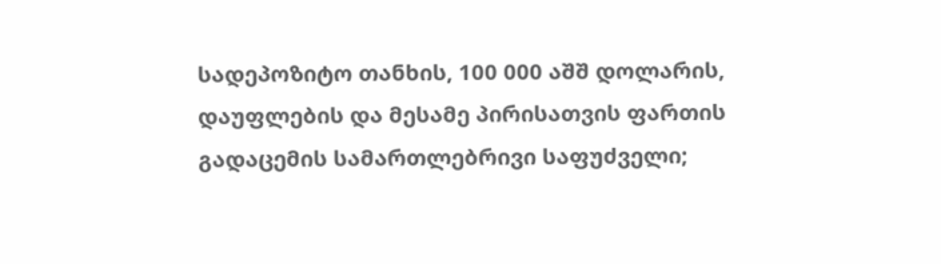სადეპოზიტო თანხის, 100 000 აშშ დოლარის, დაუფლების და მესამე პირისათვის ფართის გადაცემის სამართლებრივი საფუძველი;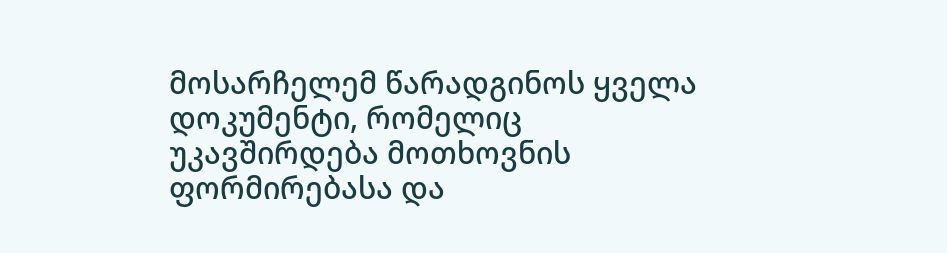მოსარჩელემ წარადგინოს ყველა დოკუმენტი, რომელიც უკავშირდება მოთხოვნის ფორმირებასა და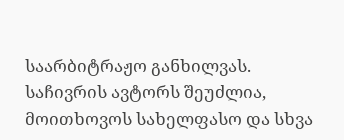საარბიტრაჟო განხილვას. საჩივრის ავტორს შეუძლია, მოითხოვოს სახელფასო და სხვა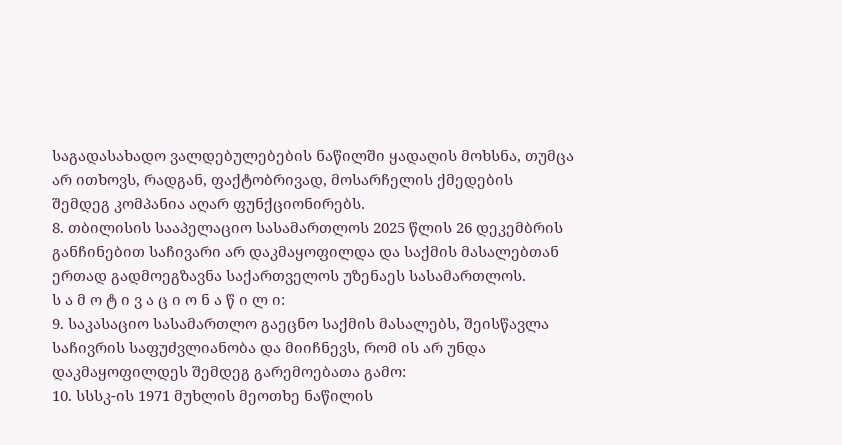საგადასახადო ვალდებულებების ნაწილში ყადაღის მოხსნა, თუმცა არ ითხოვს, რადგან, ფაქტობრივად, მოსარჩელის ქმედების შემდეგ კომპანია აღარ ფუნქციონირებს.
8. თბილისის სააპელაციო სასამართლოს 2025 წლის 26 დეკემბრის განჩინებით საჩივარი არ დაკმაყოფილდა და საქმის მასალებთან ერთად გადმოეგზავნა საქართველოს უზენაეს სასამართლოს.
ს ა მ ო ტ ი ვ ა ც ი ო ნ ა წ ი ლ ი:
9. საკასაციო სასამართლო გაეცნო საქმის მასალებს, შეისწავლა საჩივრის საფუძვლიანობა და მიიჩნევს, რომ ის არ უნდა დაკმაყოფილდეს შემდეგ გარემოებათა გამო:
10. სსსკ-ის 1971 მუხლის მეოთხე ნაწილის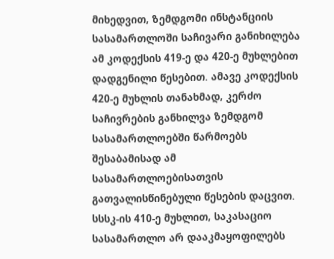მიხედვით, ზემდგომი ინსტანციის სასამართლოში საჩივარი განიხილება ამ კოდექსის 419-ე და 420-ე მუხლებით დადგენილი წესებით. ამავე კოდექსის 420-ე მუხლის თანახმად, კერძო საჩივრების განხილვა ზემდგომ სასამართლოებში წარმოებს შესაბამისად ამ სასამართლოებისათვის გათვალისწინებული წესების დაცვით. სსსკ-ის 410-ე მუხლით, საკასაციო სასამართლო არ დააკმაყოფილებს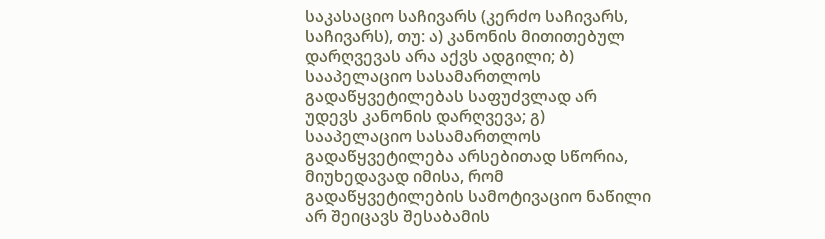საკასაციო საჩივარს (კერძო საჩივარს, საჩივარს), თუ: ა) კანონის მითითებულ დარღვევას არა აქვს ადგილი; ბ) სააპელაციო სასამართლოს გადაწყვეტილებას საფუძვლად არ უდევს კანონის დარღვევა; გ) სააპელაციო სასამართლოს გადაწყვეტილება არსებითად სწორია, მიუხედავად იმისა, რომ გადაწყვეტილების სამოტივაციო ნაწილი არ შეიცავს შესაბამის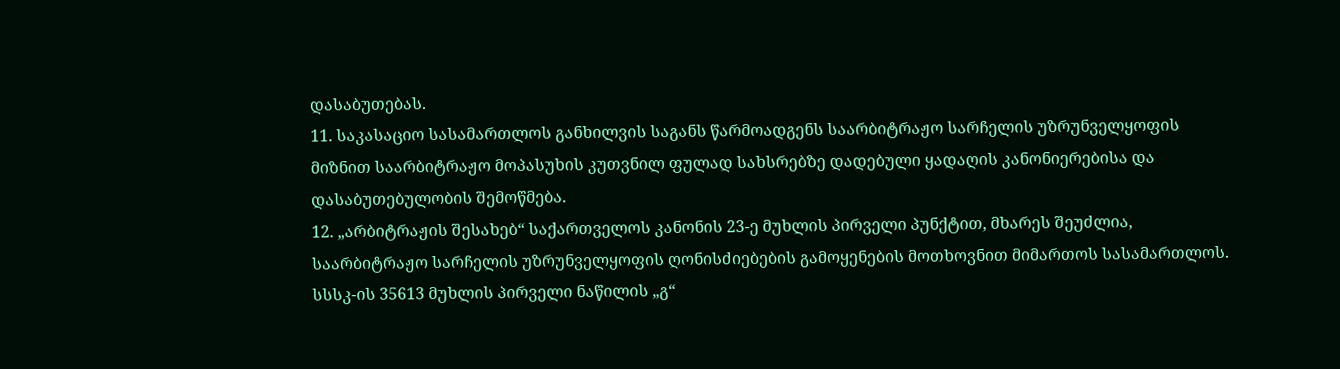დასაბუთებას.
11. საკასაციო სასამართლოს განხილვის საგანს წარმოადგენს საარბიტრაჟო სარჩელის უზრუნველყოფის მიზნით საარბიტრაჟო მოპასუხის კუთვნილ ფულად სახსრებზე დადებული ყადაღის კანონიერებისა და დასაბუთებულობის შემოწმება.
12. „არბიტრაჟის შესახებ“ საქართველოს კანონის 23-ე მუხლის პირველი პუნქტით, მხარეს შეუძლია, საარბიტრაჟო სარჩელის უზრუნველყოფის ღონისძიებების გამოყენების მოთხოვნით მიმართოს სასამართლოს. სსსკ-ის 35613 მუხლის პირველი ნაწილის „გ“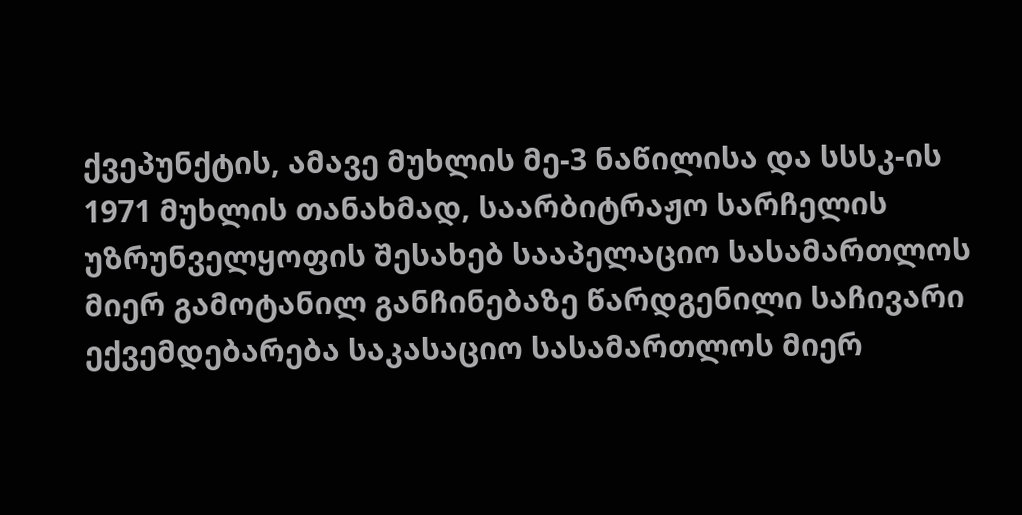ქვეპუნქტის, ამავე მუხლის მე-3 ნაწილისა და სსსკ-ის 1971 მუხლის თანახმად, საარბიტრაჟო სარჩელის უზრუნველყოფის შესახებ სააპელაციო სასამართლოს მიერ გამოტანილ განჩინებაზე წარდგენილი საჩივარი ექვემდებარება საკასაციო სასამართლოს მიერ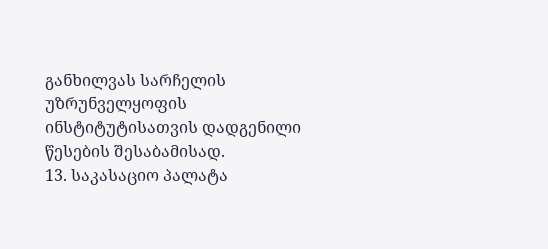განხილვას სარჩელის უზრუნველყოფის ინსტიტუტისათვის დადგენილი წესების შესაბამისად.
13. საკასაციო პალატა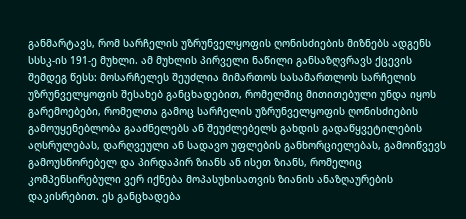განმარტავს, რომ სარჩელის უზრუნველყოფის ღონისძიების მიზნებს ადგენს სსსკ-ის 191-ე მუხლი. ამ მუხლის პირველი ნაწილი განსაზღვრავს ქცევის შემდეგ წესს: მოსარჩელეს შეუძლია მიმართოს სასამართლოს სარჩელის უზრუნველყოფის შესახებ განცხადებით, რომელშიც მითითებული უნდა იყოს გარემოებები, რომელთა გამოც სარჩელის უზრუნველყოფის ღონისძიების გამოუყენებლობა გააძნელებს ან შეუძლებელს გახდის გადაწყვეტილების აღსრულებას, დარღვეული ან სადავო უფლების განხორციელებას, გამოიწვევს გამოუსწორებელ და პირდაპირ ზიანს ან ისეთ ზიანს, რომელიც კომპენსირებული ვერ იქნება მოპასუხისათვის ზიანის ანაზღაურების დაკისრებით. ეს განცხადება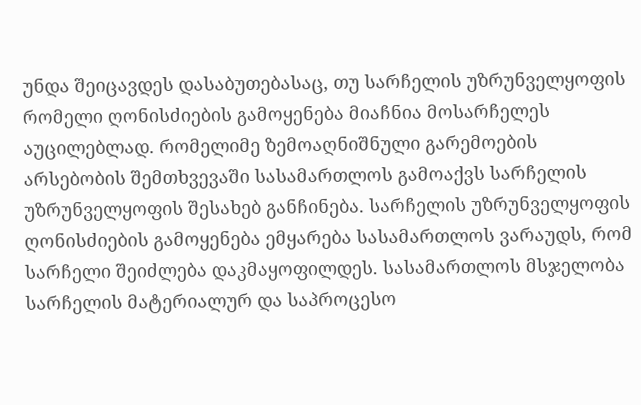უნდა შეიცავდეს დასაბუთებასაც, თუ სარჩელის უზრუნველყოფის რომელი ღონისძიების გამოყენება მიაჩნია მოსარჩელეს აუცილებლად. რომელიმე ზემოაღნიშნული გარემოების არსებობის შემთხვევაში სასამართლოს გამოაქვს სარჩელის უზრუნველყოფის შესახებ განჩინება. სარჩელის უზრუნველყოფის ღონისძიების გამოყენება ემყარება სასამართლოს ვარაუდს, რომ სარჩელი შეიძლება დაკმაყოფილდეს. სასამართლოს მსჯელობა სარჩელის მატერიალურ და საპროცესო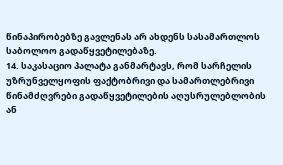წინაპირობებზე გავლენას არ ახდენს სასამართლოს საბოლოო გადაწყვეტილებაზე.
14. საკასაციო პალატა განმარტავს, რომ სარჩელის უზრუნველყოფის ფაქტობრივი და სამართლებრივი წინამძღვრები გადაწყვეტილების აღუსრულებლობის ან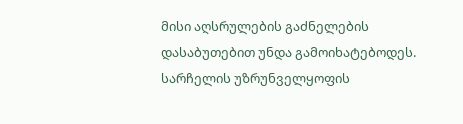მისი აღსრულების გაძნელების დასაბუთებით უნდა გამოიხატებოდეს. სარჩელის უზრუნველყოფის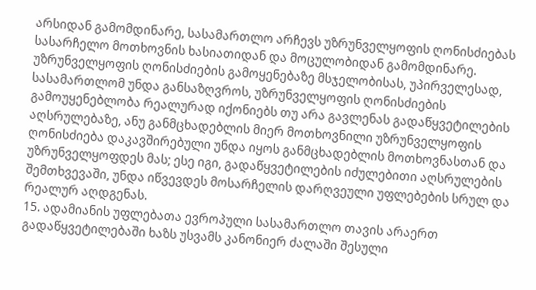არსიდან გამომდინარე, სასამართლო არჩევს უზრუნველყოფის ღონისძიებას სასარჩელო მოთხოვნის ხასიათიდან და მოცულობიდან გამომდინარე. უზრუნველყოფის ღონისძიების გამოყენებაზე მსჯელობისას, უპირველესად, სასამართლომ უნდა განსაზღვროს, უზრუნველყოფის ღონისძიების გამოუყენებლობა რეალურად იქონიებს თუ არა გავლენას გადაწყვეტილების აღსრულებაზე, ანუ განმცხადებლის მიერ მოთხოვნილი უზრუნველყოფის ღონისძიება დაკავშირებული უნდა იყოს განმცხადებლის მოთხოვნასთან და უზრუნველყოფდეს მას; ესე იგი, გადაწყვეტილების იძულებითი აღსრულების შემთხვევაში, უნდა იწვევდეს მოსარჩელის დარღვეული უფლებების სრულ და რეალურ აღდგენას.
15. ადამიანის უფლებათა ევროპული სასამართლო თავის არაერთ გადაწყვეტილებაში ხაზს უსვამს კანონიერ ძალაში შესული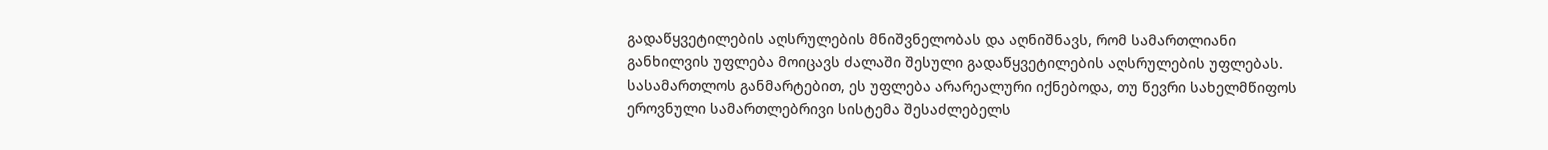გადაწყვეტილების აღსრულების მნიშვნელობას და აღნიშნავს, რომ სამართლიანი განხილვის უფლება მოიცავს ძალაში შესული გადაწყვეტილების აღსრულების უფლებას. სასამართლოს განმარტებით, ეს უფლება არარეალური იქნებოდა, თუ წევრი სახელმწიფოს ეროვნული სამართლებრივი სისტემა შესაძლებელს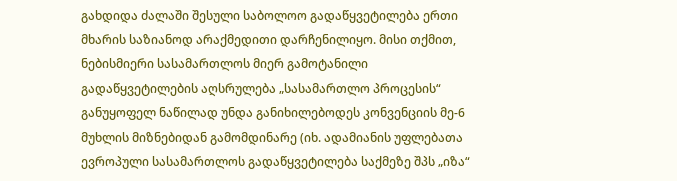გახდიდა ძალაში შესული საბოლოო გადაწყვეტილება ერთი მხარის საზიანოდ არაქმედითი დარჩენილიყო. მისი თქმით, ნებისმიერი სასამართლოს მიერ გამოტანილი გადაწყვეტილების აღსრულება „სასამართლო პროცესის“ განუყოფელ ნაწილად უნდა განიხილებოდეს კონვენციის მე-6 მუხლის მიზნებიდან გამომდინარე (იხ. ადამიანის უფლებათა ევროპული სასამართლოს გადაწყვეტილება საქმეზე შპს „იზა“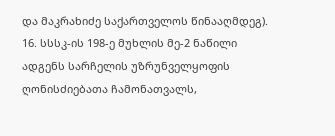და მაკრახიძე საქართველოს წინააღმდეგ).
16. სსსკ-ის 198-ე მუხლის მე-2 ნაწილი ადგენს სარჩელის უზრუნველყოფის ღონისძიებათა ჩამონათვალს,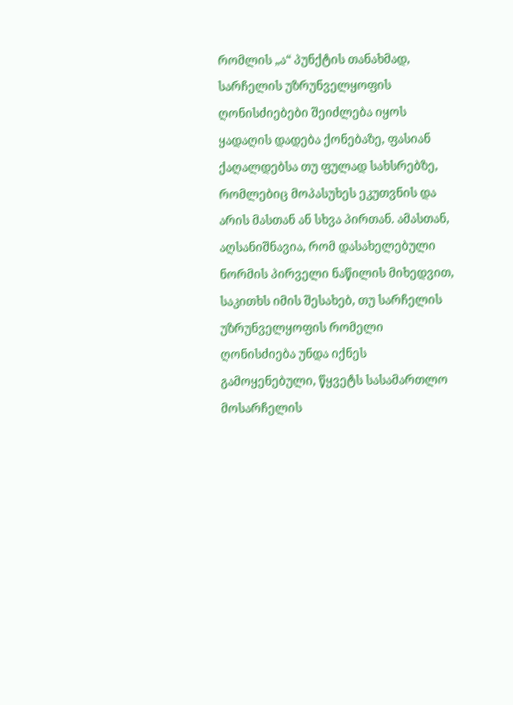რომლის „ა“ პუნქტის თანახმად, სარჩელის უზრუნველყოფის ღონისძიებები შეიძლება იყოს ყადაღის დადება ქონებაზე, ფასიან ქაღალდებსა თუ ფულად სახსრებზე, რომლებიც მოპასუხეს ეკუთვნის და არის მასთან ან სხვა პირთან. ამასთან, აღსანიშნავია, რომ დასახელებული ნორმის პირველი ნაწილის მიხედვით, საკითხს იმის შესახებ, თუ სარჩელის უზრუნველყოფის რომელი ღონისძიება უნდა იქნეს გამოყენებული, წყვეტს სასამართლო მოსარჩელის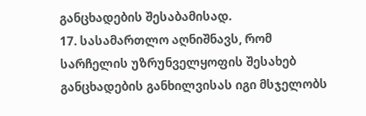განცხადების შესაბამისად.
17. სასამართლო აღნიშნავს, რომ სარჩელის უზრუნველყოფის შესახებ განცხადების განხილვისას იგი მსჯელობს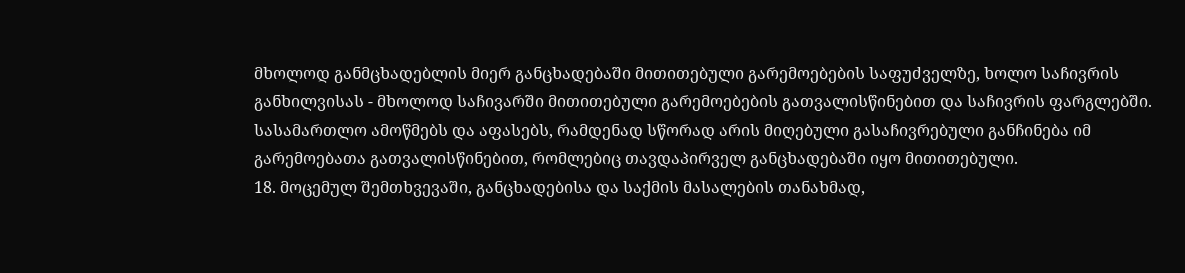მხოლოდ განმცხადებლის მიერ განცხადებაში მითითებული გარემოებების საფუძველზე, ხოლო საჩივრის განხილვისას - მხოლოდ საჩივარში მითითებული გარემოებების გათვალისწინებით და საჩივრის ფარგლებში. სასამართლო ამოწმებს და აფასებს, რამდენად სწორად არის მიღებული გასაჩივრებული განჩინება იმ გარემოებათა გათვალისწინებით, რომლებიც თავდაპირველ განცხადებაში იყო მითითებული.
18. მოცემულ შემთხვევაში, განცხადებისა და საქმის მასალების თანახმად,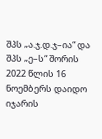შპს „ა.ჯ.დ.ჯ–ია“ და შპს „ე–ს“ შორის 2022 წლის 16 ნოემბერს დაიდო იჯარის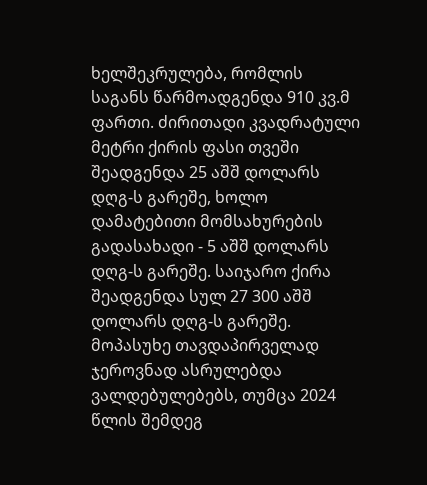ხელშეკრულება, რომლის საგანს წარმოადგენდა 910 კვ.მ ფართი. ძირითადი კვადრატული მეტრი ქირის ფასი თვეში შეადგენდა 25 აშშ დოლარს დღგ-ს გარეშე, ხოლო დამატებითი მომსახურების გადასახადი - 5 აშშ დოლარს დღგ-ს გარეშე. საიჯარო ქირა შეადგენდა სულ 27 300 აშშ დოლარს დღგ-ს გარეშე. მოპასუხე თავდაპირველად ჯეროვნად ასრულებდა ვალდებულებებს, თუმცა 2024 წლის შემდეგ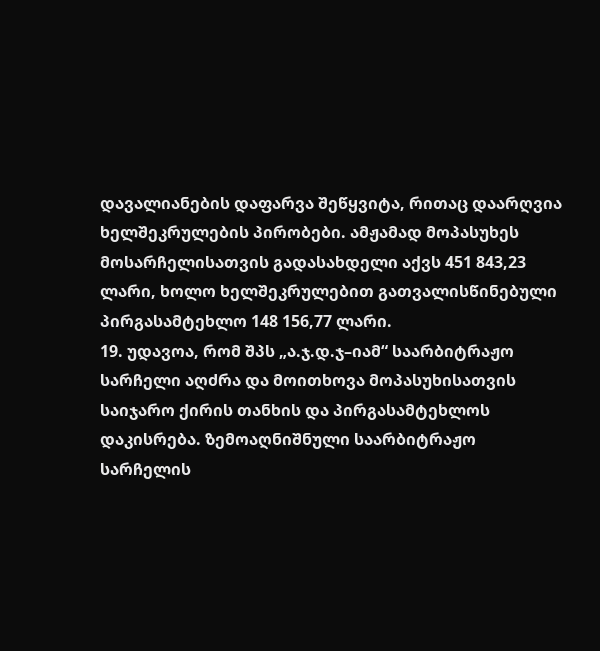დავალიანების დაფარვა შეწყვიტა, რითაც დაარღვია ხელშეკრულების პირობები. ამჟამად მოპასუხეს მოსარჩელისათვის გადასახდელი აქვს 451 843,23 ლარი, ხოლო ხელშეკრულებით გათვალისწინებული პირგასამტეხლო 148 156,77 ლარი.
19. უდავოა, რომ შპს „ა.ჯ.დ.ჯ–იამ“ საარბიტრაჟო სარჩელი აღძრა და მოითხოვა მოპასუხისათვის საიჯარო ქირის თანხის და პირგასამტეხლოს დაკისრება. ზემოაღნიშნული საარბიტრაჟო სარჩელის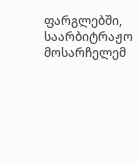ფარგლებში, საარბიტრაჟო მოსარჩელემ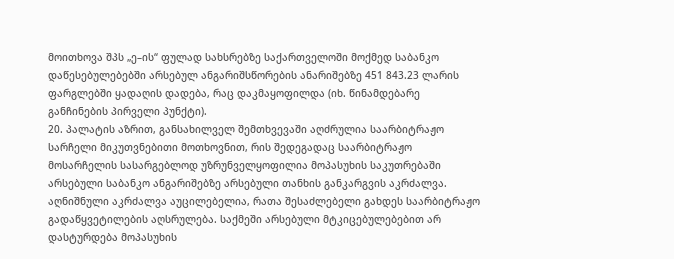მოითხოვა შპს „ე–ის“ ფულად სახსრებზე საქართველოში მოქმედ საბანკო დაწესებულებებში არსებულ ანგარიშსწორების ანარიშებზე 451 843.23 ლარის ფარგლებში ყადაღის დადება, რაც დაკმაყოფილდა (იხ. წინამდებარე განჩინების პირველი პუნქტი).
20. პალატის აზრით, განსახილველ შემთხვევაში აღძრულია საარბიტრაჟო სარჩელი მიკუთვნებითი მოთხოვნით, რის შედეგადაც საარბიტრაჟო მოსარჩელის სასარგებლოდ უზრუნველყოფილია მოპასუხის საკუთრებაში არსებული საბანკო ანგარიშებზე არსებული თანხის განკარგვის აკრძალვა. აღნიშნული აკრძალვა აუცილებელია, რათა შესაძლებელი გახდეს საარბიტრაჟო გადაწყვეტილების აღსრულება. საქმეში არსებული მტკიცებულებებით არ დასტურდება მოპასუხის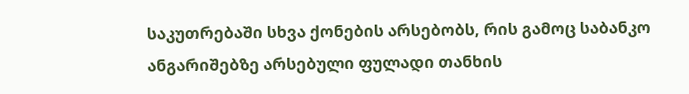საკუთრებაში სხვა ქონების არსებობს, რის გამოც საბანკო ანგარიშებზე არსებული ფულადი თანხის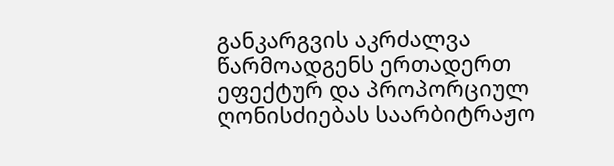განკარგვის აკრძალვა წარმოადგენს ერთადერთ ეფექტურ და პროპორციულ ღონისძიებას საარბიტრაჟო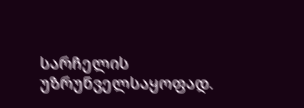სარჩელის უზრუნველსაყოფად.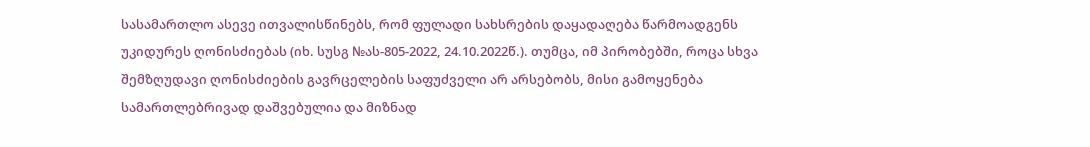სასამართლო ასევე ითვალისწინებს, რომ ფულადი სახსრების დაყადაღება წარმოადგენს უკიდურეს ღონისძიებას (იხ. სუსგ №ას-805-2022, 24.10.2022წ.). თუმცა, იმ პირობებში, როცა სხვა შემზღუდავი ღონისძიების გავრცელების საფუძველი არ არსებობს, მისი გამოყენება სამართლებრივად დაშვებულია და მიზნად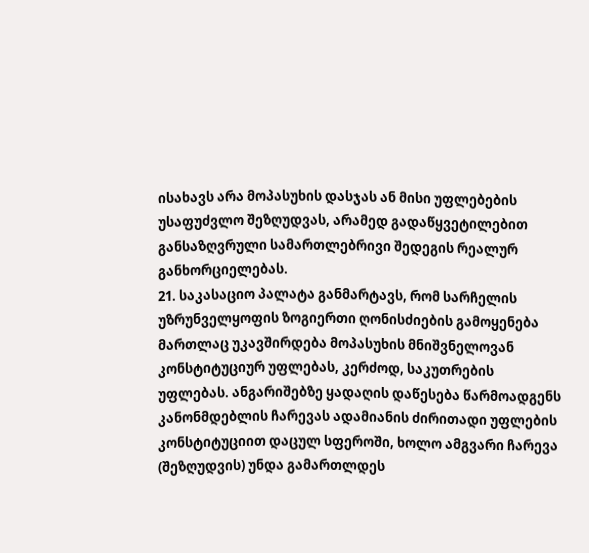ისახავს არა მოპასუხის დასჯას ან მისი უფლებების უსაფუძვლო შეზღუდვას, არამედ გადაწყვეტილებით განსაზღვრული სამართლებრივი შედეგის რეალურ განხორციელებას.
21. საკასაციო პალატა განმარტავს, რომ სარჩელის უზრუნველყოფის ზოგიერთი ღონისძიების გამოყენება მართლაც უკავშირდება მოპასუხის მნიშვნელოვან კონსტიტუციურ უფლებას, კერძოდ, საკუთრების უფლებას. ანგარიშებზე ყადაღის დაწესება წარმოადგენს კანონმდებლის ჩარევას ადამიანის ძირითადი უფლების კონსტიტუციით დაცულ სფეროში, ხოლო ამგვარი ჩარევა (შეზღუდვის) უნდა გამართლდეს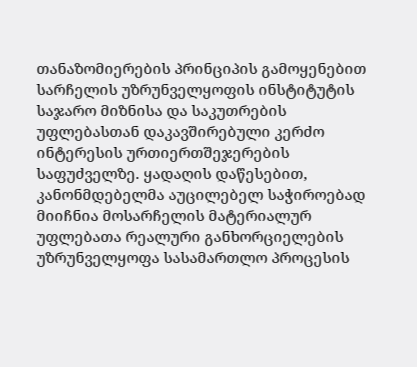თანაზომიერების პრინციპის გამოყენებით სარჩელის უზრუნველყოფის ინსტიტუტის საჯარო მიზნისა და საკუთრების უფლებასთან დაკავშირებული კერძო ინტერესის ურთიერთშეჯერების საფუძველზე. ყადაღის დაწესებით, კანონმდებელმა აუცილებელ საჭიროებად მიიჩნია მოსარჩელის მატერიალურ უფლებათა რეალური განხორციელების უზრუნველყოფა სასამართლო პროცესის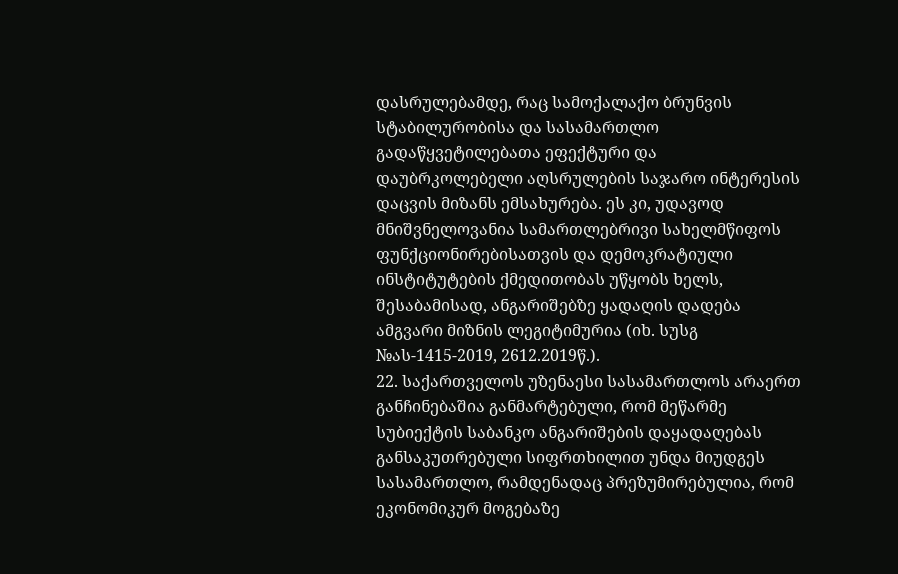დასრულებამდე, რაც სამოქალაქო ბრუნვის სტაბილურობისა და სასამართლო გადაწყვეტილებათა ეფექტური და დაუბრკოლებელი აღსრულების საჯარო ინტერესის დაცვის მიზანს ემსახურება. ეს კი, უდავოდ მნიშვნელოვანია სამართლებრივი სახელმწიფოს ფუნქციონირებისათვის და დემოკრატიული ინსტიტუტების ქმედითობას უწყობს ხელს, შესაბამისად, ანგარიშებზე ყადაღის დადება ამგვარი მიზნის ლეგიტიმურია (იხ. სუსგ №ას-1415-2019, 2612.2019წ.).
22. საქართველოს უზენაესი სასამართლოს არაერთ განჩინებაშია განმარტებული, რომ მეწარმე სუბიექტის საბანკო ანგარიშების დაყადაღებას განსაკუთრებული სიფრთხილით უნდა მიუდგეს სასამართლო, რამდენადაც პრეზუმირებულია, რომ ეკონომიკურ მოგებაზე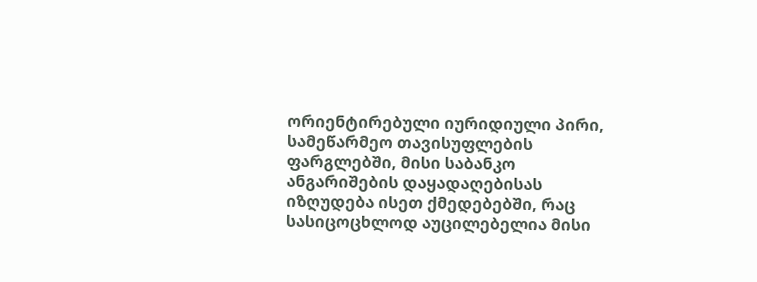ორიენტირებული იურიდიული პირი, სამეწარმეო თავისუფლების ფარგლებში, მისი საბანკო ანგარიშების დაყადაღებისას იზღუდება ისეთ ქმედებებში, რაც სასიცოცხლოდ აუცილებელია მისი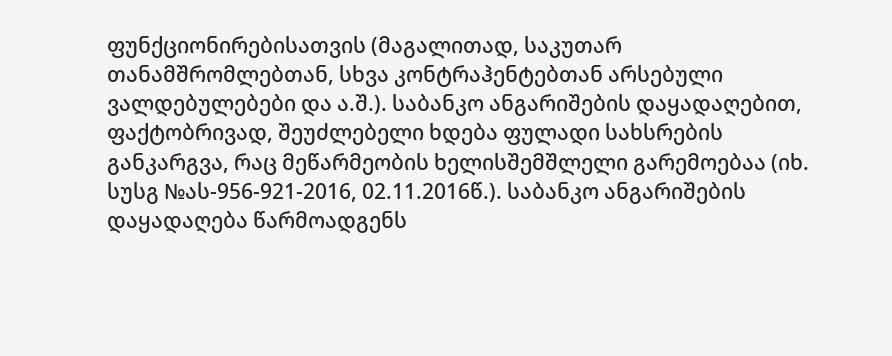ფუნქციონირებისათვის (მაგალითად, საკუთარ თანამშრომლებთან, სხვა კონტრაჰენტებთან არსებული ვალდებულებები და ა.შ.). საბანკო ანგარიშების დაყადაღებით, ფაქტობრივად, შეუძლებელი ხდება ფულადი სახსრების განკარგვა, რაც მეწარმეობის ხელისშემშლელი გარემოებაა (იხ. სუსგ №ას-956-921-2016, 02.11.2016წ.). საბანკო ანგარიშების დაყადაღება წარმოადგენს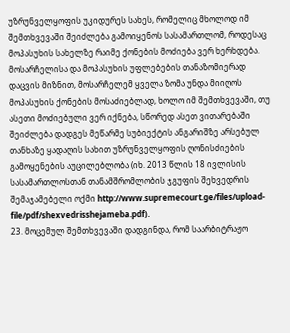უზრუნველყოფის უკიდურეს სახეს, რომელიც მხოლოდ იმ შემთხვევაში შეიძლება გამოიყენოს სასამართლომ, როდესაც მოპასუხის სახელზე რაიმე ქონების მოძიება ვერ ხერხდება. მოსარჩელისა და მოპასუხის უფლებების თანაზომიერად დაცვის მიზნით, მოსარჩელემ ყველა ზომა უნდა მიიღოს მოპასუხის ქონების მოსაძიებლად, ხოლო იმ შემთხვევაში, თუ ასეთი მოძიებული ვერ იქნება, სწორედ ასეთ ვითარებაში შეიძლება დადგეს მეწარმე სუბიექტის ანგარიშზე არსებულ თანხაზე ყადაღის სახით უზრუნველყოფის ღონისძიების გამოყენების აუცილებლობა (იხ. 2013 წლის 18 ივლისის სასამართლოსთან თანამშრომლობის ჯგუფის შეხვედრის შემაჯამებელი ოქმი http://www.supremecourt.ge/files/upload-file/pdf/shexvedrisshejameba.pdf).
23. მოცემულ შემთხვევაში დადგინდა, რომ საარბიტრაჟო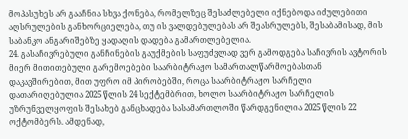მოპასუხეს არ გააჩნია სხვა ქონება, რომელზეც შესაძლებელი იქნებოდა იძულებითი აღსრულების განხორციელება, თუ ის ვალდებულებას არ შეასრულებს, შესაბამისად, მის საბანკო ანგარიშებზე ყადაღის დადება გამართლებელია.
24. გასაჩივრებული განჩინების გაუქმების საფუძვლად ვერ გამოდგება საჩივრის ავტორის მიერ მითითებული გარემოებები საარბიტრაჟო სამართალწარმოებასთან დაკავშირებით, მით უფრო იმ პირობებში, როცა საარბიტრაჟო სარჩელი დათარიღებულია 2025 წლის 24 სექტემბრით, ხოლო საარბიტრაჟო სარჩელის უზრუნველყოფის შესახებ განცხადება სასამართლოში წარდგენილია 2025 წლის 22 ოქტომბერს. ამდენად,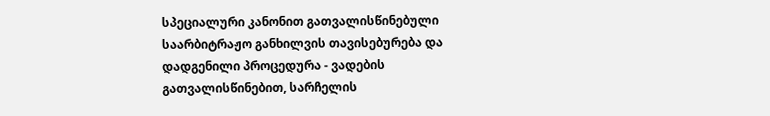სპეციალური კანონით გათვალისწინებული საარბიტრაჟო განხილვის თავისებურება და დადგენილი პროცედურა - ვადების გათვალისწინებით, სარჩელის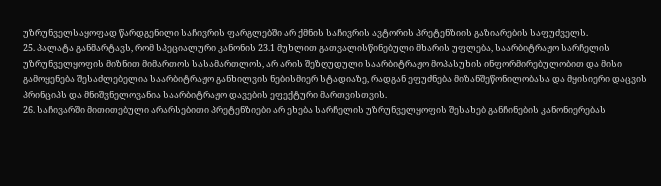უზრუნველსაყოფად წარდგენილი საჩივრის ფარგლებში არ ქმნის საჩივრის ავტორის პრეტენზიის გაზიარების საფუძველს.
25. პალატა განმარტავს, რომ სპეციალური კანონის 23.1 მუხლით გათვალისწინებული მხარის უფლება, საარბიტრაჟო სარჩელის უზრუნველყოფის მიზნით მიმართოს სასამართლოს, არ არის შეზღუდული საარბიტრაჟო მოპასუხის ინფორმირებულობით და მისი გამოყენება შესაძლებელია საარბიტრაჟო განხილვის ნებისმიერ სტადიაზე, რადგან ეფუძნება მიზანშეწონილობასა და მყისიერი დაცვის პრინციპს და მნიშვნელოვანია საარბიტრაჟო დავების ეფექტური მართვისთვის.
26. საჩივარში მითითებული არარსებითი პრეტენზიები არ ეხება სარჩელის უზრუნველყოფის შესახებ განჩინების კანონიერებას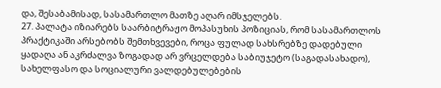და, შესაბამისად, სასამართლო მათზე აღარ იმსჯელებს.
27. პალატა იზიარებს საარბიტრაჟო მოპასუხის პოზიციას, რომ სასამართლოს პრაქტიკაში არსებობს შემთხვევები, როცა ფულად სახსრებზე დადებული ყადაღა ან აკრძალვა ზოგადად არ ვრცელდება საბიუჯეტო (საგადასახადო), სახელფასო და სოციალური ვალდებულებების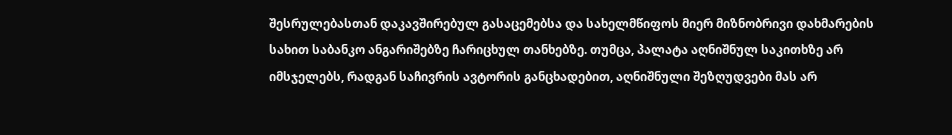შესრულებასთან დაკავშირებულ გასაცემებსა და სახელმწიფოს მიერ მიზნობრივი დახმარების სახით საბანკო ანგარიშებზე ჩარიცხულ თანხებზე. თუმცა, პალატა აღნიშნულ საკითხზე არ იმსჯელებს, რადგან საჩივრის ავტორის განცხადებით, აღნიშნული შეზღუდვები მას არ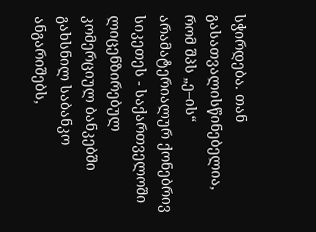სჭირდება. თან გასათვალისწინებელია, რომ შპს „ე–ის“ არამატერიალურ ქონებრივ სიკეთეს - საქართველოში ლიცენზირებულ კომერციულ ბანკებში გახსნილ საბანკო ანგარიშებს,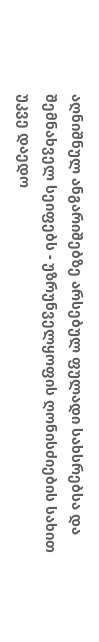აღნიშნულ ანგარიშებზე არსებულ ფულადი სახსრებსა და შემნახველ სეიფებს - უზრუნველყოფის ღონისძიების სახით უკვე დაედო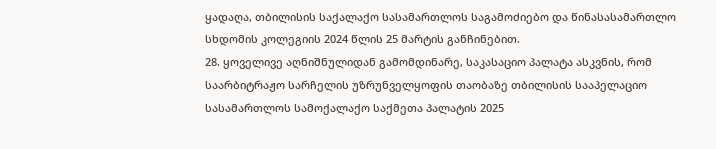ყადაღა, თბილისის საქალაქო სასამართლოს საგამოძიებო და წინასასამართლო სხდომის კოლეგიის 2024 წლის 25 მარტის განჩინებით.
28. ყოველივე აღნიშნულიდან გამომდინარე, საკასაციო პალატა ასკვნის, რომ საარბიტრაჟო სარჩელის უზრუნველყოფის თაობაზე თბილისის სააპელაციო სასამართლოს სამოქალაქო საქმეთა პალატის 2025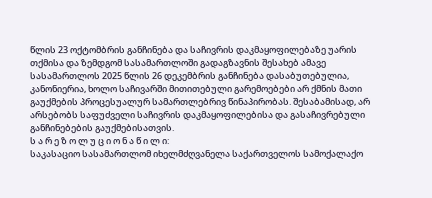წლის 23 ოქტომბრის განჩინება და საჩივრის დაკმაყოფილებაზე უარის თქმისა და ზემდგომ სასამართლოში გადაგზავნის შესახებ ამავე სასამართლოს 2025 წლის 26 დეკემბრის განჩინება დასაბუთებულია, კანონიერია, ხოლო საჩივარში მითითებული გარემოებები არ ქმნის მათი გაუქმების პროცესუალურ სამართლებრივ წინაპირობას. შესაბამისად, არ არსებობს საფუძველი საჩივრის დაკმაყოფილებისა და გასაჩივრებული განჩინებების გაუქმებისათვის.
ს ა რ ე ზ ო ლ უ ც ი ო ნ ა წ ი ლ ი:
საკასაციო სასამართლომ იხელმძღვანელა საქართველოს სამოქალაქო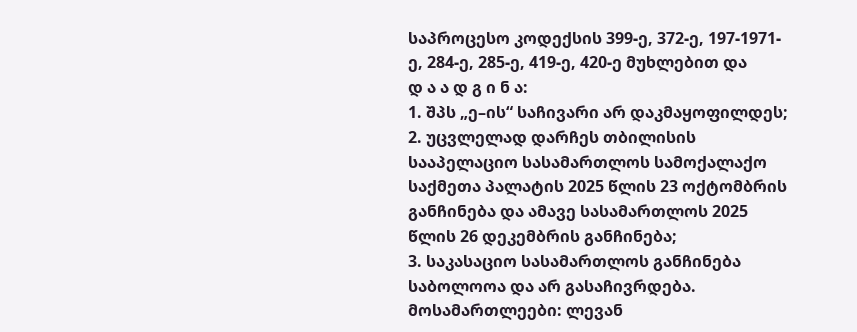საპროცესო კოდექსის 399-ე, 372-ე, 197-1971-ე, 284-ე, 285-ე, 419-ე, 420-ე მუხლებით და
დ ა ა დ გ ი ნ ა:
1. შპს „ე–ის“ საჩივარი არ დაკმაყოფილდეს;
2. უცვლელად დარჩეს თბილისის სააპელაციო სასამართლოს სამოქალაქო საქმეთა პალატის 2025 წლის 23 ოქტომბრის განჩინება და ამავე სასამართლოს 2025 წლის 26 დეკემბრის განჩინება;
3. საკასაციო სასამართლოს განჩინება საბოლოოა და არ გასაჩივრდება.
მოსამართლეები: ლევან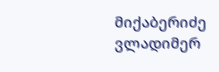მიქაბერიძე
ვლადიმერ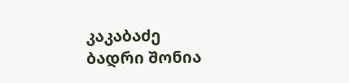კაკაბაძე
ბადრი შონია